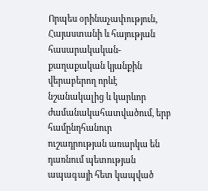Որպես օրինաչափություն, Հայաստանի և հայության հասարակական-քաղաքական կյանքին վերաբերող որևէ նշանակալից և կարևոր ժամանակահատվածում, երբ համընդհանուր ուշադրության առարկա են դառնում պետության ապագայի հետ կապված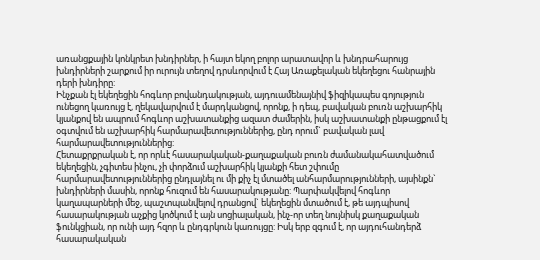առանցքային կոնկրետ խնդիրներ, ի հայտ եկող բոլոր արատավոր և խնդրահարույց խնդիրների շարքում իր ուրույն տեղով դրսևորվում է Հայ Առաքելական եկեղեցու հանրային դերի խնդիրը:
Ինչքան էլ եկեղեցին հոգևոր բովանդակության, այդուամենայնիվ ֆիզիկապես գոյություն ունեցող կառույց է, ղեկավարվում է մարդկանցով, որոնք, ի դեպ, բավական բուռն աշխարհիկ կյանքով են ապրում հոգևոր աշխատանքից ազատ ժամերին, իսկ աշխատանքի ընթացքում էլ օգտվում են աշխարհիկ հարմարավետություններից, ընդ որում` բավական լավ հարմարավետություններից:
Հետաքրքրական է, որ որևէ հասարակական-քաղաքական բուռն ժամանակահատվածում եկեղեցին, չգիտես ինչու, չի փորձում աշխարհիկ կյանքի հետ շփումը հարմարավետություններից ընդլայնել ու մի քիչ էլ մտածել անհարմարությունների, այսինքն` խնդիրների մասին, որոնք հուզում են հասարակությանը: Պարփակվելով հոգևոր կաղապարների մեջ, պաշտպանվելով դրանցով` եկեղեցին մտածում է, թե այդպիսով հասարակության աչքից կոծկում է այն սոցիալական, ինչ-որ տեղ նույնիսկ քաղաքական ֆունկցիան, որ ունի այդ հզոր և ընդգրկուն կառույցը: Իսկ երբ զգում է, որ այդուհանդերձ հասարակական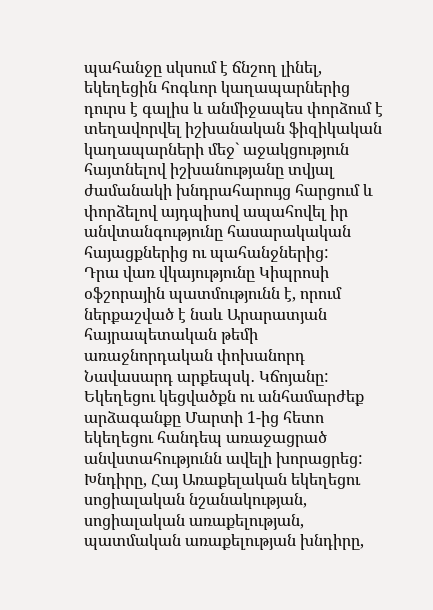պահանջը սկսում է ճնշող լինել, եկեղեցին հոգևոր կաղապարներից դուրս է գալիս և անմիջապես փորձում է տեղավորվել իշխանական ֆիզիկական կաղապարների մեջ` աջակցություն հայտնելով իշխանությանը տվյալ ժամանակի խնդրահարույց հարցում և փորձելով այդպիսով ապահովել իր անվտանգությունը հասարակական հայացքներից ու պահանջներից:
Դրա վառ վկայությունը Կիպրոսի օֆշորային պատմությունն է, որում ներքաշված է նաև Արարատյան հայրապետական թեմի առաջնորդական փոխանորդ Նավասարդ արքեպսկ․ Կճոյանը: Եկեղեցու կեցվածքն ու անհամարժեք արձագանքը Մարտի 1-ից հետո եկեղեցու հանդեպ առաջացրած անվստահությունն ավելի խորացրեց: Խնդիրը, Հայ Առաքելական եկեղեցու սոցիալական նշանակության, սոցիալական առաքելության, պատմական առաքելության խնդիրը,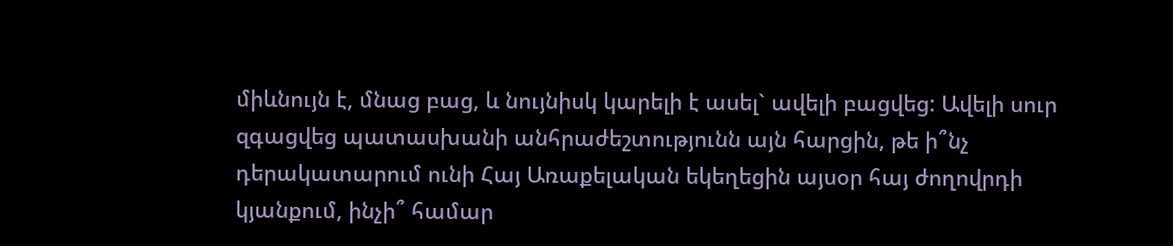միևնույն է, մնաց բաց, և նույնիսկ կարելի է ասել` ավելի բացվեց: Ավելի սուր զգացվեց պատասխանի անհրաժեշտությունն այն հարցին, թե ի՞նչ դերակատարում ունի Հայ Առաքելական եկեղեցին այսօր հայ ժողովրդի կյանքում, ինչի՞ համար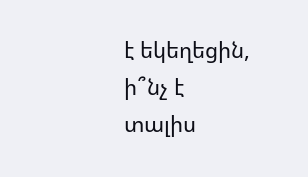է եկեղեցին, ի՞նչ է տալիս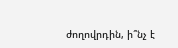ժողովրդին, ի՞նչ է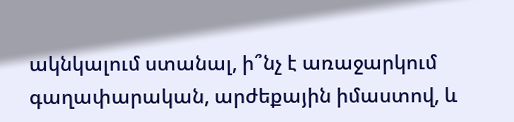ակնկալում ստանալ, ի՞նչ է առաջարկում գաղափարական, արժեքային իմաստով, և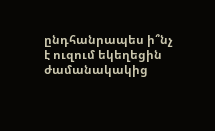ընդհանրապես ի՞նչ է ուզում եկեղեցին ժամանակակից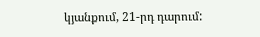կյանքում, 21-րդ դարում: